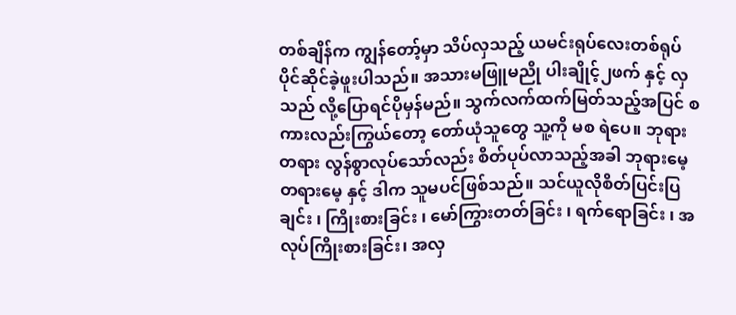တစ်ချိန်က ကျွန်တော့်မှာ သိပ်လှသည့် ယမင်းရုပ်လေးတစ်ရုပ်ပိုင်ဆိုင်ခဲ့ဖူးပါသည်။ အသားမဖြူမညို ပါးချိုင့်၂ဖက် နှင့် လှသည် လို့ပြောရင်ပိုမှန်မည်။ သွက်လက်ထက်မြတ်သည့်အပြင် စကားလည်းကြွယ်တော့ တော်ယုံသူတွေ သူ့ကို မစ ရဲပေ။ ဘုရားတရား လွန်စွာလုပ်သော်လည်း စိတ်ပုပ်လာသည့်အခါ ဘုရားမေ့ တရားမေ့ နှင့် ဒါက သူမပင်ဖြစ်သည်။ သင်ယူလိုစိတ်ပြင်းပြချင်း ၊ ကြိုးစားခြင်း ၊ မော်ကြွားတတ်ခြင်း ၊ ရက်ရောခြင်း ၊ အလုပ်ကြိုးစားခြင်း၊ အလှ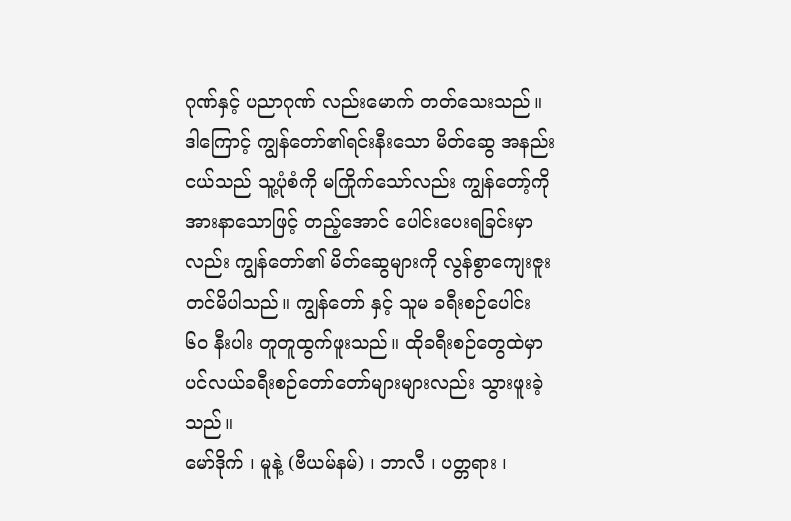ဂုဏ်နှင့် ပညာဂုဏ် လည်းမောက် တတ်သေးသည်။ ဒါကြောင့် ကျွန်တော်၏ရင်းနီးသော မိတ်ဆွေ အနည်းငယ်သည် သူ့ပုံစံကို မကြိုက်သော်လည်း ကျွန်တော့်ကို အားနာသောဖြင့် တည့်အောင် ပေါင်းပေးရခြင်းမှာလည်း ကျွန်တော်၏ မိတ်ဆွေများကို လွန်စွာကျေးဇူးတင်မိပါသည်။ ကျွန်တော် နှင့် သူမ ခရီးစဉ်ပေါင်း ၆၀ နီးပါး တူတူထွက်ဖူးသည်။ ထိုခရီးစဉ်တွေထဲမှာ ပင်လယ်ခရီးစဉ်တော်တော်များများလည်း သွားဖူးခဲ့သည်။
မော်ဒိုက် ၊ မူနဲ့ (ဗီယမ်နမ်) ၊ ဘာလီ ၊ ပတ္တရား ၊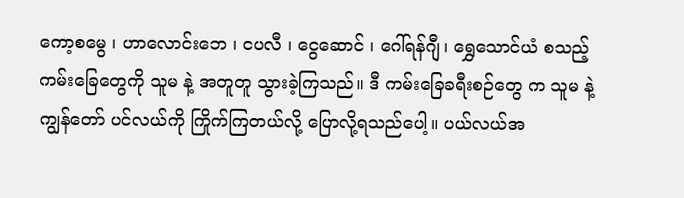ကော့စမွေ ၊ ဟာလောင်းဘေ ၊ ငပလီ ၊ ငွေဆောင် ၊ ဂေါ်ရန်ဂျီ၊ ရွှေသောင်ယံ စသည့် ကမ်းခြေတွေကို သူမ နဲ့ အတူတူ သွားခဲ့ကြသည်။ ဒီ ကမ်းခြေခရီးစဉ်တွေ က သူမ နဲ့ ကျွန်တော် ပင်လယ်ကို ကြိုက်ကြတယ်လို့ ပြောလို့ရသည်ပေါ့။ ပယ်လယ်အ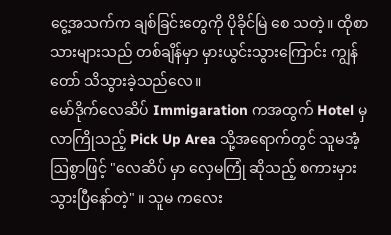ငွေ့အသက်က ချစ်ခြင်းတွေကို ပိုခိုင်မြဲ စေ သတဲ့။ ထိုစာသားများသည် တစ်ချိန်မှာ မှားယွင်းသွားကြောင်း ကျွန်တော် သိသွားခဲ့သည်လေ။
မော်ဒိုက်လေဆိပ် Immigaration ကအထွက် Hotel မှ လာကြိုသည့် Pick Up Area သို့အရောက်တွင် သူမအံ့ဩစွာဖြင့် "လေဆိပ် မှာ လှေမကြုံ ဆိုသည့် စကားမှားသွားပြီနော်တဲ့" ။ သူမ ကလေး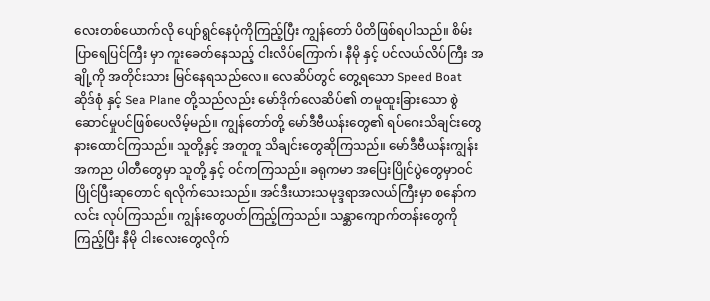လေးတစ်ယောက်လို ပျော်ရွင်နေပုံကိုကြည့်ပြီး ကျွန်တော် ပိတိဖြစ်ရပါသည်။ စိမ်းပြာရေပြင်ကြီး မှာ ကူးခေတ်နေသည့် ငါးလိပ်ကြောက်၊ နီမို နှင့် ပင်လယ်လိပ်ကြီး အချို့ကို အတိုင်းသား မြင်နေရသည်လေ။ လေဆိပ်တွင် တွေ့ရသော Speed Boat ဆိုဒ်စုံ နှင့် Sea Plane တို့သည်လည်း မော်ဒိုက်လေဆိပ်၏ တမူထူးခြားသော စွဲဆောင်မှုပင်ဖြစ်ပေလိမ့်မည်။ ကျွန်တော်တို့ မော်ဒီဗီယန်းတွေ၏ ရပ်ဂေးသိချင်းတွေနားထောင်ကြသည်။ သူတို့နှင့် အတူတူ သိချင်းတွေဆိုကြသည်။ မော်ဒီဗီယန်းကျွန်းအကည ပါတီတွေမှာ သူတို့ နှင့် ဝင်ကကြသည်။ ခရုကမာ အပြေးပြိုင်ပွဲတွေမှာဝင်ပြိုင်ပြီးဆုတောင် ရလိုက်သေးသည်။ အင်ဒီးယားသမုဒ္ဒရာအလယ်ကြီးမှာ စနော်ကလင်း လုပ်ကြသည်။ ကျွန်းတွေပတ်ကြည့်ကြသည်။ သန္ဆာကျောက်တန်းတွေကိုကြည့်ပြီး နီမို ငါးလေးတွေလိုက်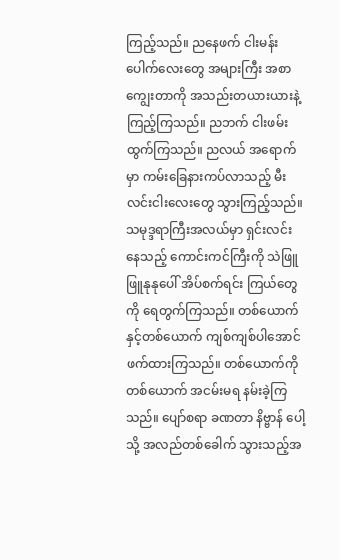ကြည့်သည်။ ညနေဖက် ငါးမန်းပေါက်လေးတွေ အများကြီး အစာကျွေးတာကို အသည်းတယားယားနဲ့ ကြည့်ကြသည်။ ညဘက် ငါးဖမ်း ထွက်ကြသည်။ ညလယ် အရောက်မှာ ကမ်းခြေနားကပ်လာသည့် မီးလင်းငါးလေးတွေ သွားကြည့်သည်။ သမုဒ္ဒရာကြီးအလယ်မှာ ရှင်းလင်းနေသည့် ကောင်းကင်ကြီးကို သဲဖြူဖြူနုနုပေါ် အိပ်စက်ရင်း ကြယ်တွေကို ရေတွက်ကြသည်။ တစ်ယောက်နှင့်တစ်ယောက် ကျစ်ကျစ်ပါအောင် ဖက်ထားကြသည်။ တစ်ယောက်ကိုတစ်ယောက် အငမ်းမရ နမ်းခဲ့ကြသည်။ ပျော်စရာ ခဏတာ နိဗ္ဗာန် ပေါ့သို့ အလည်တစ်ခေါက် သွားသည့်အ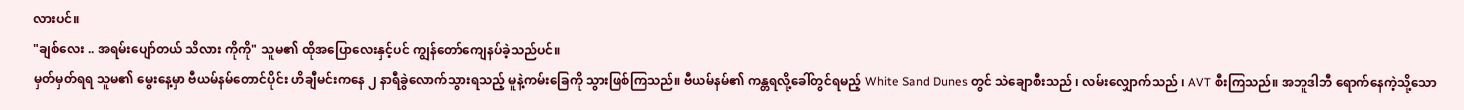လားပင်။
"ချစ်လေး .. အရမ်းပျော်တယ် သိလား ကိုကို" သူမ၏ ထိုအပြောလေးနှင့်ပင် ကျွန်တော်ကျေနပ်ခဲ့သည်ပင်။
မှတ်မှတ်ရရ သူမ၏ မွေးနေ့မှာ ဗီယမ်နမ်တောင်ပိုင်း ဟိချီမင်းကနေ ၂ နာရီခွဲလောက်သွားရသည့် မူနဲ့ကမ်းခြေကို သွားဖြစ်ကြသည်။ ဗီယမ်နမ်၏ ကန္တရလို့ခေါ်တွင်ရမည့် White Sand Dunes တွင် သဲချောစီးသည် ၊ လမ်းလျှောက်သည် ၊ AVT စီးကြသည်။ အဘူဒါဘီ ရောက်နေကဲ့သို့သော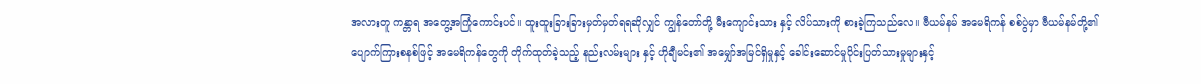အလားတူ ကန္တာရ အတွေ့အကြုံကောင်းပင်။ ထူးထူးခြားခြားမှတ်မှတ်ရရဆိုလျှင် ကျွန်တော်တို့ မီးကျောင်းသား နှင့် လိပ်သားကို စားခဲ့ကြသည်လေ။ ဗီယမ်နမ် အမေရိကန် စစ်ပွဲမှာ ဗီယမ်နမ်တို့၏ ပျောက်ကြားစနစ်ဖြင့် အမေရိကန်တွေကို တိုက်ထုတ်ခဲ့သည့် နည်းလမ်းများ နှင့် ဟိုချီမင်း၏ အမျှော်အမြင်ရှိမှုနှင့် ခေါင်းဆောင်မှုပိုင်းပြတ်သားမှုများနှင့်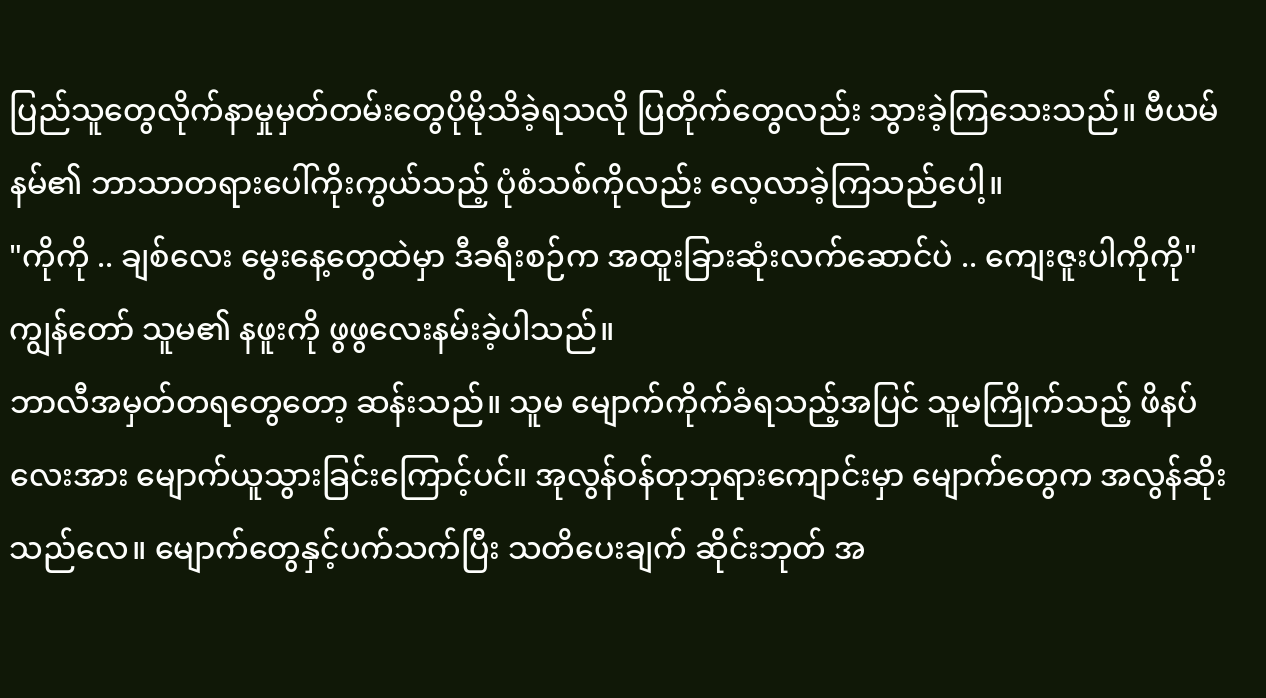ပြည်သူတွေလိုက်နာမှုမှတ်တမ်းတွေပိုမိုသိခဲ့ရသလို ပြတိုက်တွေလည်း သွားခဲ့ကြသေးသည်။ ဗီယမ်နမ်၏ ဘာသာတရားပေါ်ကိုးကွယ်သည့် ပုံစံသစ်ကိုလည်း လေ့လာခဲ့ကြသည်ပေါ့။
"ကိုကို .. ချစ်လေး မွေးနေ့တွေထဲမှာ ဒီခရီးစဉ်က အထူးခြားဆုံးလက်ဆောင်ပဲ .. ကျေးဇူးပါကိုကို" ကျွန်တော် သူမ၏ နဖူးကို ဖွဖွလေးနမ်းခဲ့ပါသည်။
ဘာလီအမှတ်တရတွေတော့ ဆန်းသည်။ သူမ မျောက်ကိုက်ခံရသည့်အပြင် သူမကြိုက်သည့် ဖိနပ်လေးအား မျောက်ယူသွားခြင်းကြောင့်ပင်။ အုလွန်ဝန်တုဘုရားကျောင်းမှာ မျောက်တွေက အလွန်ဆိုးသည်လေ။ မျောက်တွေနှင့်ပက်သက်ပြီး သတိပေးချက် ဆိုင်းဘုတ် အ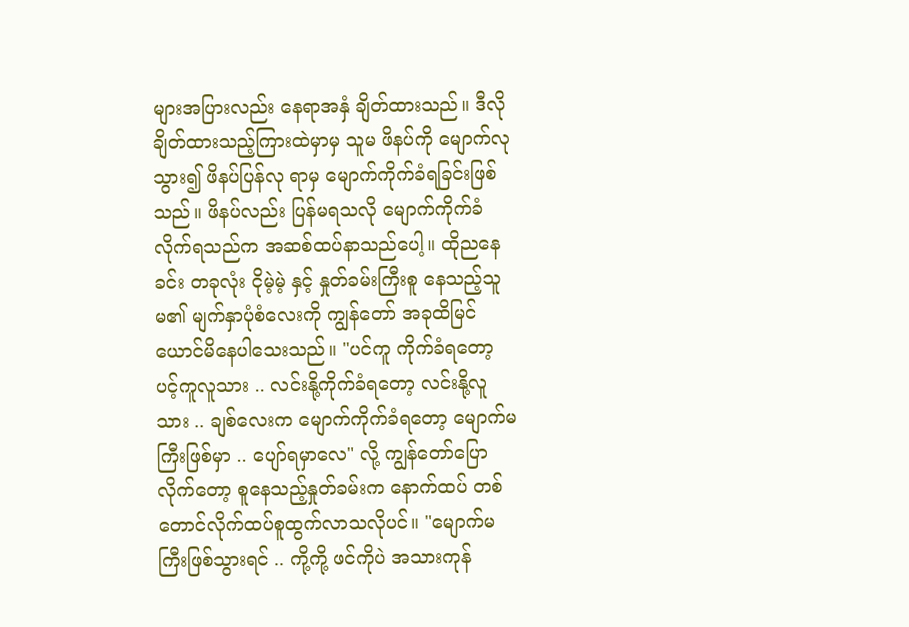များအပြားလည်း နေရာအနှံ ချိတ်ထားသည်။ ဒီလိုချိတ်ထားသည့်ကြားထဲမှာမှ သူမ ဖိနပ်ကို မျောက်လုသွား၍ ဖိနပ်ပြန်လု ရာမှ မျောက်ကိုက်ခံရခြင်းဖြစ်သည်။ ဖိနပ်လည်း ပြန်မရသလို မျောက်ကိုက်ခံလိုက်ရသည်က အဆစ်ထပ်နာသည်ပေါ့။ ထိုညနေခင်း တခုလုံး ငိုမဲ့မဲ့ နှင့် နှုတ်ခမ်းကြီးစူ နေသည့်သူမ၏ မျက်နှာပုံစံလေးကို ကျွန်တော် အခုထိမြင်ယောင်မိနေပါသေးသည်။ "ပင်ကူ ကိုက်ခံရတော့ ပင့်ကူလူသား .. လင်းနို့ကိုက်ခံရတော့ လင်းနို့လူသား .. ချစ်လေးက မျောက်ကိုက်ခံရတော့ မျောက်မကြီးဖြစ်မှာ .. ပျော်ရမှာလေ" လို့ ကျွန်တော်ပြောလိုက်တော့ စူနေသည့်နှုတ်ခမ်းက နောက်ထပ် တစ်တောင်လိုက်ထပ်စူထွက်လာသလိုပင်။ "မျောက်မကြီးဖြစ်သွားရင် .. ကို့ကို့ ဖင်ကိုပဲ အသားကုန်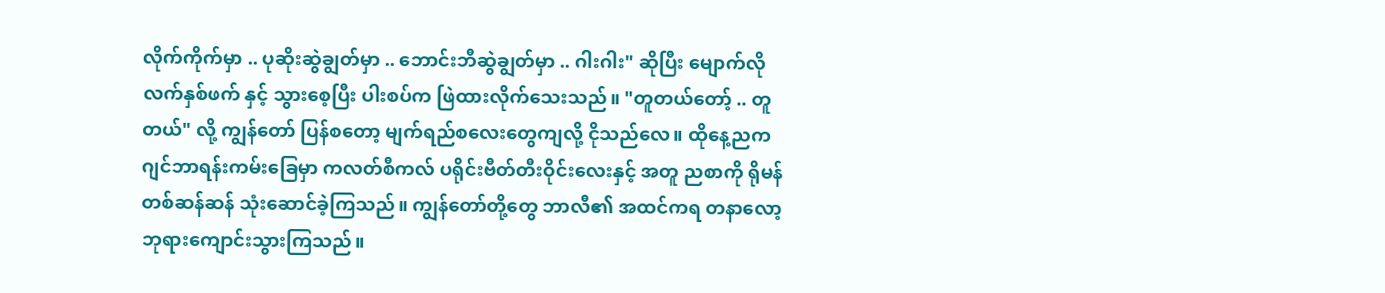လိုက်ကိုက်မှာ .. ပုဆိုးဆွဲချွတ်မှာ .. ဘောင်းဘီဆွဲချွတ်မှာ .. ဂါးဂါး" ဆိုပြီး မျောက်လိုလက်နှစ်ဖက် နှင့် သွားစေ့ပြီး ပါးစပ်က ဖြဲထားလိုက်သေးသည်။ "တူတယ်တော့် .. တူတယ်" လို့ ကျွန်တော် ပြန်စတော့ မျက်ရည်စလေးတွေကျလို့ ငိုသည်လေ။ ထိုနေ့ညက ဂျင်ဘာရန်းကမ်းခြေမှာ ကလတ်စီကလ် ပရိုင်းဗီတ်တီးဝိုင်းလေးနှင့် အတူ ညစာကို ရိုမန်တစ်ဆန်ဆန် သုံးဆောင်ခဲ့ကြသည်။ ကျွန်တော်တို့တွေ ဘာလီ၏ အထင်ကရ တနာလော့ဘုရားကျောင်းသွားကြသည်။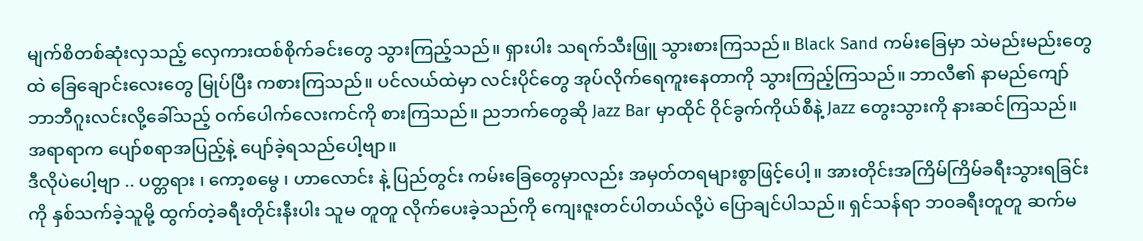မျက်စိတစ်ဆုံးလှသည့် လှေကားထစ်စိုက်ခင်းတွေ သွားကြည့်သည်။ ရှားပါး သရက်သီးဖြူ သွားစားကြသည်။ Black Sand ကမ်းခြေမှာ သဲမည်းမည်းတွေထဲ ခြေချောင်းလေးတွေ မြုပ်ပြီး ကစားကြသည်။ ပင်လယ်ထဲမှာ လင်းပိုင်တွေ အုပ်လိုက်ရေကူးနေတာကို သွားကြည့်ကြသည်။ ဘာလီ၏ နာမည်ကျော် ဘာဘီဂူးလင်းလို့ခေါ်သည့် ဝက်ပေါက်လေးကင်ကို စားကြသည်။ ညဘက်တွေဆို Jazz Bar မှာထိုင် ဝိုင်ခွက်ကိုယ်စီနဲ့ Jazz တွေးသွားကို နားဆင်ကြသည်။ အရာရာက ပျော်စရာအပြည့်နဲ့ ပျော်ခဲ့ရသည်ပေါ့ဗျာ။
ဒီလိုပဲပေါ့ဗျာ .. ပတ္တရား ၊ ကော့စမွေ ၊ ဟာလောင်း နဲ့ ပြည်တွင်း ကမ်းခြေတွေမှာလည်း အမှတ်တရများစွာဖြင့်ပေါ့။ အားတိုင်းအကြိမ်ကြိမ်ခရီးသွားရခြင်းကို နှစ်သက်ခဲ့သူမို့ ထွက်တဲ့ခရီးတိုင်းနီးပါး သူမ တူတူ လိုက်ပေးခဲ့သည်ကို ကျေးဇူးတင်ပါတယ်လို့ပဲ ပြောချင်ပါသည်။ ရှင်သန်ရာ ဘ၀ခရီးတူတူ ဆက်မ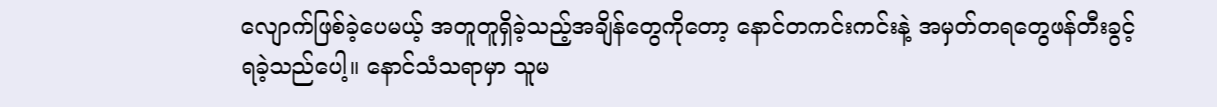လျောက်ဖြစ်ခဲ့ပေမယ့် အတူတူရှိခဲ့သည့်အချိန်တွေကိုတော့ နောင်တကင်းကင်းနဲ့ အမှတ်တရတွေဖန်တီးခွင့်ရခဲ့သည်ပေါ့။ နောင်သံသရာမှာ သူမ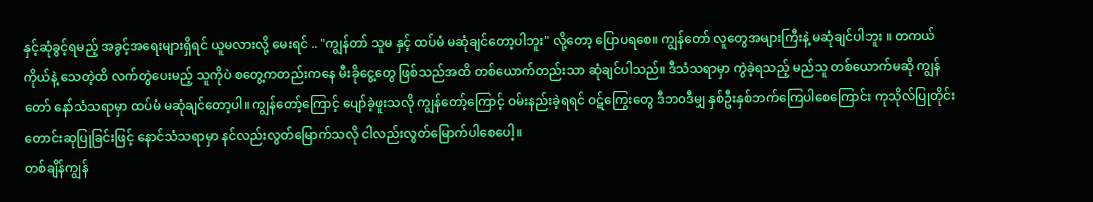နှင့်ဆုံခွင့်ရမည့် အခွင့်အရေးများရှိရင် ယူမလားလို့ မေးရင် .. "ကျွန်တာ် သူမ နှင့် ထပ်မံ မဆုံချင်တော့ပါဘူး" လို့တော့ ပြောပရစေ။ ကျွန်တော် လူတွေအများကြီးနဲ့ မဆုံချင်ပါဘူး ။ တကယ် ကိုယ်နဲ့ သေတဲ့ထိ လက်တွဲပေးမည့် သူကိုပဲ စတွေ့ကတည်းကနေ မီးခိုငွေ့တွေ ဖြစ်သည်အထိ တစ်ယောက်တည်းသာ ဆုံချင်ပါသည်။ ဒီသံသရာမှာ ကွဲခဲ့ရသည့် မည်သူ တစ်ယောက်မဆို ကျွန်တော် နော်သံသရာမှာ ထပ်မံ မဆုံချင်တော့ပါ။ ကျွန်တော့်ကြောင့် ပျော်ခဲ့ဖူးသလို ကျွန်တော့်ကြောင့် ဝမ်းနည်းခဲ့ရရင် ဝဋ်ကြွေးတွေ ဒီဘ၀ဒီမျှ နှစ်ဦးနှစ်ဘက်ကြေပါစေကြောင်း ကုသိုလ်ပြုတိုင်း တောင်းဆုပြုခြင်းဖြင့် နောင်သံသရာမှာ နင်လည်းလွတ်မြောက်သလို ငါလည်းလွတ်မြောက်ပါစေပေါ့။
တစ်ချိန်ကျွန်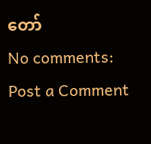တော်
No comments:
Post a Comment